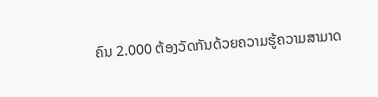ຄົນ 2.000 ຕ້ອງວັດກັນດ້ວຍຄວາມຮູ້ຄວາມສາມາດ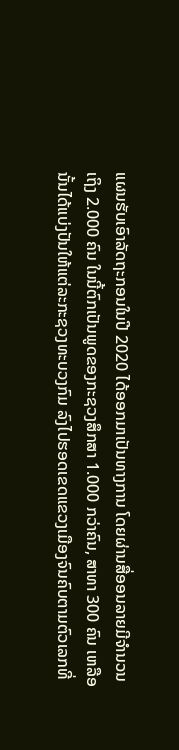ແຜນຮັບເອົາລັດຖະກອນໃນປີ 2020 ໄດ້ອອກມາເປັນທາງການ ໂດຍຜ່ານສື່ອອນລາຍມີຈຳນວນເຖິງ 2.000 ຄົນ ໃນນີ້ຕົກເປັນພູດຂອງກະຊວງສຶກສາ 1.000 ກວ່າຄົນ, ສາທາ 300 ຄົນ ເຫລືອນັ້ນໄດ້ແບ່ງປັນໃຫ້ແຕ່ລະກະຊວງທະບວງກົມ ລົງໄປຮອດເຂດແຂວງເມືອງຈົນຄົບຕາມຕົວເລກທີ່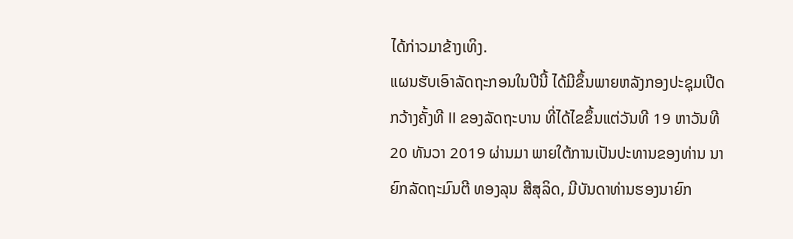ໄດ້ກ່າວມາຂ້າງເທິງ.
ແຜນຮັບເອົາລັດຖະກອນໃນປີນີ້ ໄດ້ມີຂຶ້ນພາຍຫລັງກອງປະຊຸມເປີດກວ້າງຄັ້ງທີ II ຂອງລັດຖະບານ ທີ່ໄດ້ໄຂຂຶ້ນແຕ່ວັນທີ 19 ຫາວັນທີ 20 ທັນວາ 2019 ຜ່ານມາ ພາຍໃຕ້ການເປັນປະທານຂອງທ່ານ ນາຍົກລັດຖະມົນຕີ ທອງລຸນ ສີສຸລິດ, ມີບັນດາທ່ານຮອງນາຍົກ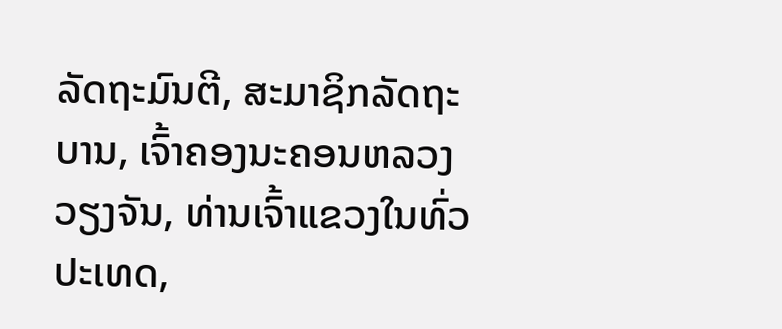ລັດຖະມົນຕີ, ສະມາຊິກລັດຖະບານ, ເຈົ້າຄອງນະຄອນຫລວງວຽງຈັນ, ທ່ານເຈົ້າແຂວງໃນທົ່ວປະເທດ,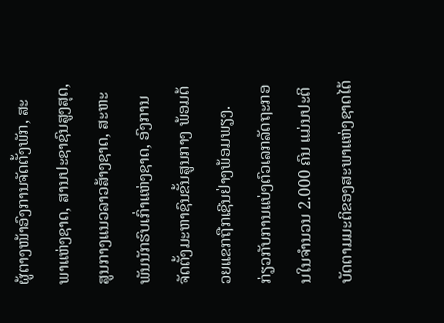ຜູ້ຕາງໜ້າອົງການຈັດຕັ້ງພັກ, ສະພາແຫ່ງຊາດ, ສານປະຊາຊົນສູງສຸດ, ສູນກາງແນວລາວສ້າງຊາດ, ສະຫະພັນນັກຮົບເກົ່າແຫ່ງຊາດ, ອົງການຈັດຕັ້ງມະຫາຊົນຂັ້ນສູນກາງ ພ້ອມດ້ວຍແຂກຖືກເຊີນຢ່າງພ້ອມພຽງ.
ກ່ຽວກັບການແບ່ງຕົວເລກລັດຖະກອນໃນຈຳນວນ 2.000 ຄົນ ແມ່ນປະຕິບັດຕາມມະຕິຂອງສະພາແຫ່ງຊາດໄດ້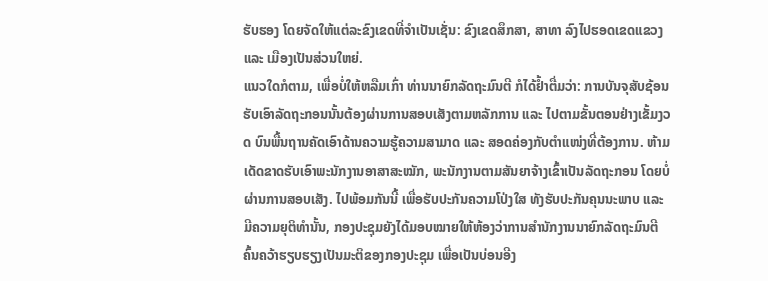ຮັບຮອງ ໂດຍຈັດໃຫ້ແຕ່ລະຂົງເຂດທີ່ຈຳເປັນເຊັ່ນ: ຂົງເຂດສຶກສາ, ສາທາ ລົງໄປຮອດເຂດແຂວງ ແລະ ເມືອງເປັນສ່ວນໃຫຍ່.
ແນວໃດກໍຕາມ, ເພື່ອບໍ່ໃຫ້ຫລືມເກົ່າ ທ່ານນາຍົກລັດຖະມົນຕີ ກໍໄດ້ຢ້ຳຕື່ມວ່າ: ການບັນຈຸສັບຊ້ອນຮັບເອົາລັດຖະກອນນັ້ນຕ້ອງຜ່ານການສອບເສັງຕາມຫລັກການ ແລະ ໄປຕາມຂັ້ນຕອນຢ່າງເຂັ້ມງວດ ບົນພື້ນຖານຄັດເອົາດ້ານຄວາມຮູ້ຄວາມສາມາດ ແລະ ສອດຄ່ອງກັບຕຳແໜ່ງທີ່ຕ້ອງການ. ຫ້າມເດັດຂາດຮັບເອົາພະນັກງານອາສາສະໝັກ, ພະນັກງານຕາມສັນຍາຈ້າງເຂົ້າເປັນລັດຖະກອນ ໂດຍບໍ່ຜ່ານການສອບເສັງ. ໄປພ້ອມກັນນີ້ ເພື່ອຮັບປະກັນຄວາມໂປ່ງໃສ ທັງຮັບປະກັນຄຸນນະພາບ ແລະ ມີຄວາມຍຸຕິທຳນັ້ນ, ກອງປະຊຸມຍັງໄດ້ມອບໝາຍໃຫ້ຫ້ອງວ່າການສຳນັກງານນາຍົກລັດຖະມົນຕີຄົ້ນຄວ້າຮຽບຮຽງເປັນມະຕິຂອງກອງປະຊຸມ ເພື່ອເປັນບ່ອນອີງ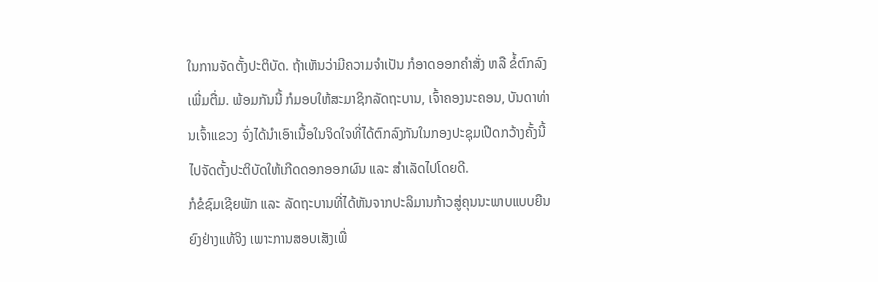ໃນການຈັດຕັ້ງປະຕິບັດ. ຖ້າເຫັນວ່າມີຄວາມຈຳເປັນ ກໍອາດອອກຄຳສັ່ງ ຫລື ຂໍ້ຕົກລົງເພີ່ມຕື່ມ. ພ້ອມກັນນີ້ ກໍມອບໃຫ້ສະມາຊິກລັດຖະບານ, ເຈົ້າຄອງນະຄອນ, ບັນດາທ່ານເຈົ້າແຂວງ ຈົ່ງໄດ້ນຳເອົາເນື້ອໃນຈິດໃຈທີ່ໄດ້ຕົກລົງກັນໃນກອງປະຊຸມເປີດກວ້າງຄັ້ງນີ້ໄປຈັດຕັ້ງປະຕິບັດໃຫ້ເກີດດອກອອກຜົນ ແລະ ສຳເລັດໄປໂດຍດີ.
ກໍຂໍຊົມເຊີຍພັກ ແລະ ລັດຖະບານທີ່ໄດ້ຫັນຈາກປະລິມານກ້າວສູ່ຄຸນນະພາບແບບຍືນຍົງຢ່າງແທ້ຈິງ ເພາະການສອບເສັງເພື່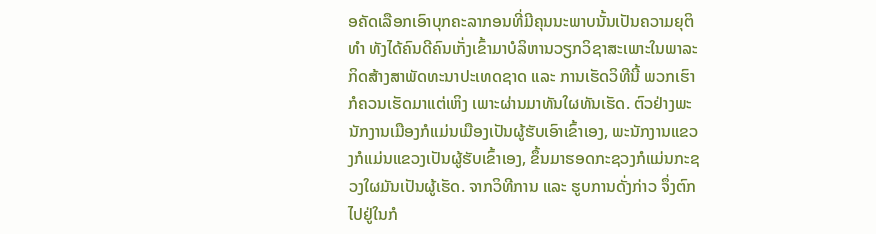ອຄັດເລືອກເອົາບຸກຄະລາກອນທີ່ມີຄຸນນະພາບນັ້ນເປັນຄວາມຍຸຕິທຳ ທັງໄດ້ຄົນດີຄົນເກັ່ງເຂົ້າມາບໍລິຫານວຽກວິຊາສະເພາະໃນພາລະກິດສ້າງສາພັດທະນາປະເທດຊາດ ແລະ ການເຮັດວິທີນີ້ ພວກເຮົາກໍຄວນເຮັດມາແຕ່ເຫິງ ເພາະຜ່ານມາທັນໃຜທັນເຮັດ. ຕົວຢ່າງພະນັກງານເມືອງກໍແມ່ນເມືອງເປັນຜູ້ຮັບເອົາເຂົ້າເອງ, ພະນັກງານແຂວງກໍແມ່ນແຂວງເປັນຜູ້ຮັບເຂົ້າເອງ, ຂຶ້ນມາຮອດກະຊວງກໍແມ່ນກະຊວງໃຜມັນເປັນຜູ້ເຮັດ. ຈາກວິທີການ ແລະ ຮູບການດັ່ງກ່າວ ຈຶ່ງຕົກໄປຢູ່ໃນກໍ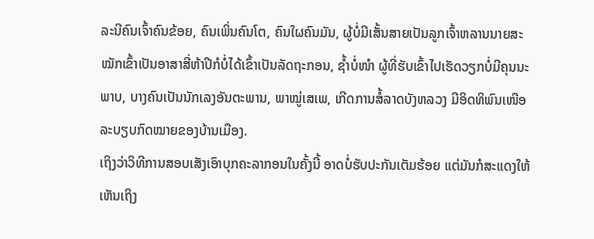ລະນີຄົນເຈົ້າຄົນຂ້ອຍ, ຄົນເພິ່ນຄົນໂຕ, ຄົນໃຜຄົນມັນ, ຜູ້ບໍ່ມີເສັ້ນສາຍເປັນລູກເຈົ້າຫລານນາຍສະໝັກເຂົ້າເປັນອາສາສີ່ຫ້າປີກໍບໍ່ໄດ້ເຂົ້າເປັນລັດຖະກອນ, ຊ້ຳບໍ່ໜຳ ຜູ້ທີ່ຮັບເຂົ້າໄປເຮັດວຽກບໍ່ມີຄຸນນະພາບ, ບາງຄົນເປັນນັກເລງອັນຕະພານ, ພາໝູ່ເສເພ, ເກີດການສໍ້ລາດບັງຫລວງ ມີອິດທິພົນເໜືອລະບຽບກົດໝາຍຂອງບ້ານເມືອງ.
ເຖິງວ່າວິທີການສອບເສັງເອົາບຸກຄະລາກອນໃນຄັ້ງນີ້ ອາດບໍ່ຮັບປະກັນເຕັມຮ້ອຍ ແຕ່ມັນກໍສະແດງໃຫ້ເຫັນເຖິງ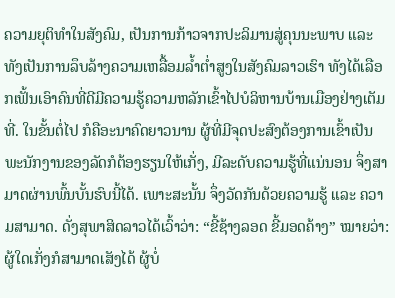ຄວາມຍຸຕິທຳໃນສັງຄົມ, ເປັນການກ້າວຈາກປະລິມານສູ່ຄຸນນະພາບ ແລະ ທັງເປັນການລຶບລ້າງຄວາມເຫລື້ອມລ້ຳຕໍ່າສູງໃນສັງຄົມລາວເຮົາ ທັງໄດ້ເລືອກເຟັ້ນເອົາຄົນທີ່ດີມີຄວາມຮູ້ຄວາມຫລັກເຂົ້າໄປບໍລິຫານບ້ານເມືອງຢ່າງເຕັມທີ່. ໃນຂັ້ນຕໍ່ໄປ ກໍຄືອະນາຄົດຍາວນານ ຜູ້ທີ່ມີຈຸດປະສົງຕ້ອງການເຂົ້າເປັນພະນັກງານຂອງລັດກໍຕ້ອງຮຽນໃຫ້ເກັ່ງ, ມີລະດັບຄວາມຮູ້ທີ່ແນ່ນອນ ຈຶ່ງສາມາດຜ່ານພົ້ນບັ້ນຮົບນີ້ໄດ້. ເພາະສະນັ້ນ ຈຶ່ງວັດກັນດ້ວຍຄວາມຮູ້ ແລະ ຄວາມສາມາດ. ດັ່ງສຸພາສິດລາວໄດ້ເວົ້າວ່າ: “ຂີ້ຊ້າງລອດ ຂີ້ມອດຄ້າງ” ໝາຍວ່າ: ຜູ້ໃດເກັ່ງກໍສາມາດເສັງໄດ້ ຜູ້ບໍ່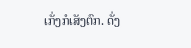ເກັ່ງກໍເສັງຕົກ. ດັ່ງ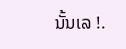ນັ້ນເລ !.